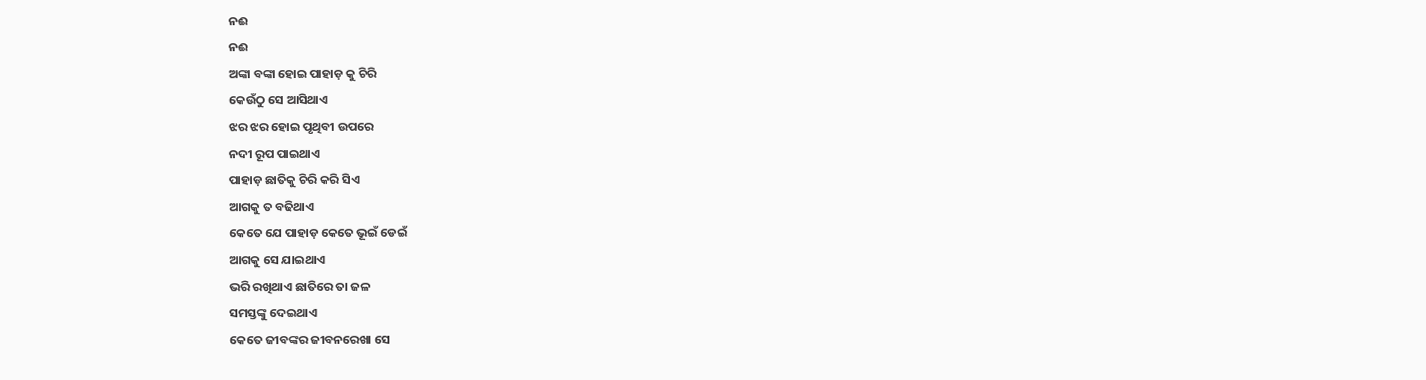ନଈ
ନଈ
ଅଙ୍କା ବଙ୍କା ହୋଇ ପାହାଡ଼ କୁ ଚିରି
କେଉଁଠୁ ସେ ଆସିଥାଏ
ଝର ଝର ହୋଇ ପୃଥିବୀ ଉପରେ
ନଦୀ ରୂପ ପାଇଥାଏ
ପାହାଡ଼ ଛାତିକୁ ଚିରି କରି ସିଏ
ଆଗକୁ ତ ବଢିଥାଏ
କେତେ ଯେ ପାହାଡ଼ କେତେ ଭୂଇଁ ଡେଇଁ
ଆଗକୁ ସେ ଯାଇଥାଏ
ଭରି ରଖିଥାଏ ଛାତିରେ ତା ଜଳ
ସମସ୍ତଙ୍କୁ ଦେଇଥାଏ
କେତେ ଜୀବଙ୍କର ଜୀବନରେଖା ସେ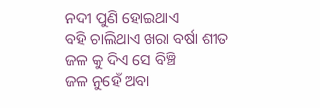ନଦୀ ପୁଣି ହୋଇଥାଏ
ବହି ଚାଲିଥାଏ ଖରା ବର୍ଷା ଶୀତ
ଜଳ କୁ ଦିଏ ସେ ବିଞ୍ଚି
ଜଳ ନୁହେଁ ଅବା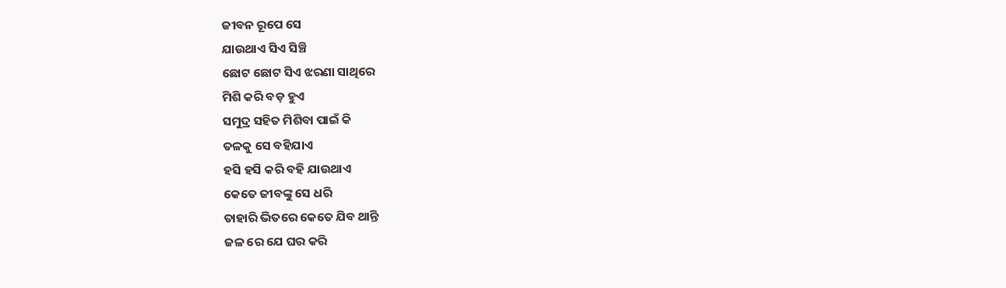ଜୀବନ ରୂପେ ସେ
ଯାଉଥାଏ ସିଏ ସିଞ୍ଚି
ଛୋଟ ଛୋଟ ସିଏ ଝରଣା ସାଥିରେ
ମିଶି କରି ବଡ଼ ହୁଏ
ସମୁଦ୍ର ସହିତ ମିଶିବା ପାଇଁ କି
ତଳକୁ ସେ ବହିଯାଏ
ହସି ହସି କରି ବହି ଯାଉଥାଏ
କେତେ ଜୀବଙ୍କୁ ସେ ଧରି
ତାହାରି ଭିତରେ କେତେ ଯିବ ଥାନ୍ତି
ଜଳ ରେ ଯେ ଘର କରି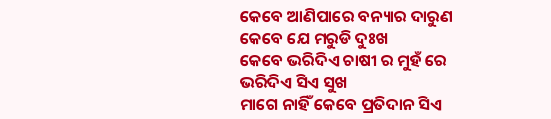କେବେ ଆଣିପାରେ ବନ୍ୟାର ଦାରୁଣ
କେବେ ଯେ ମରୁଡି ଦୁଃଖ
କେବେ ଭରିଦିଏ ଚାଷୀ ର ମୁହଁ ରେ
ଭରିଦିଏ ସିଏ ସୁଖ
ମାଗେ ନାହିଁ କେବେ ପ୍ରତିଦାନ ସିଏ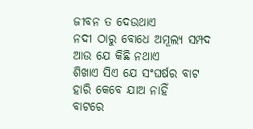ଜୀବନ ତ ଦେଉଥାଏ
ନଦୀ ଠାରୁ ବୋଧେ ଅମୂଲ୍ୟ ସମ୍ପଦ
ଆଉ ଯେ କିଛି ନଥାଏ
ଶିଖାଏ ସିଏ ଯେ ସଂଘର୍ଷର ବାଟ
ହାରି କେବେ ଯାଅ ନାହିଁ
ବାଟରେ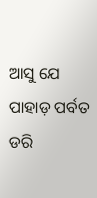ଆସୁ ଯେ ପାହାଡ଼ ପର୍ବତ
ଡରି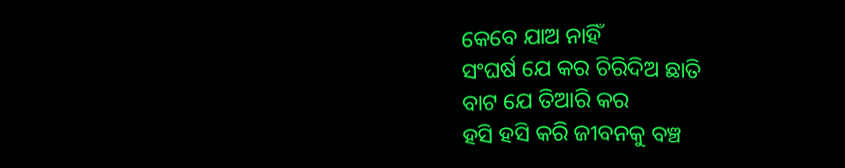କେବେ ଯାଅ ନାହିଁ
ସଂଘର୍ଷ ଯେ କର ଚିରିଦିଅ ଛାତି
ବାଟ ଯେ ତିଆରି କର
ହସି ହସି କରି ଜୀବନକୁ ବଞ୍ଚ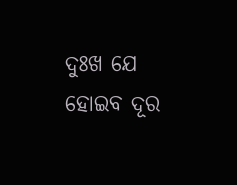ଦୁଃଖ ଯେ ହୋଇବ ଦୂର